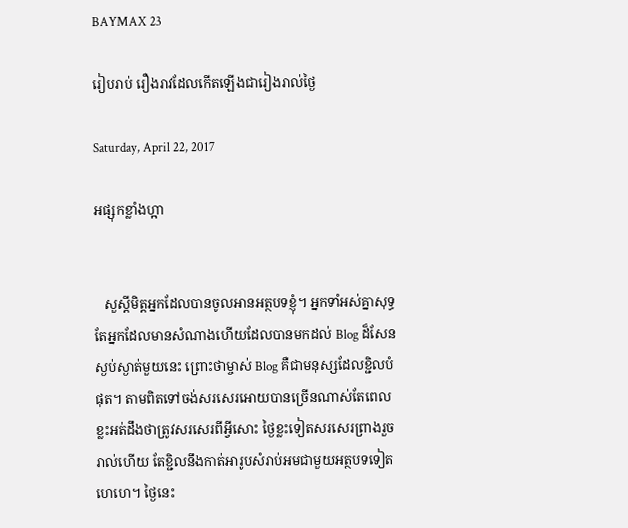BAYMAX 23

រៀបរាប់ រឿងរាវដែលកើតឡើងជារៀងរាល់ថ្ងៃ

Saturday, April 22, 2017

អផ្សុកខ្លាំងហ្អា


   សួស្តីមិត្តអ្នកដែលបានចូលអានអត្ថបទខ្ញុំ។ អ្នកទាំអស់គ្នាសុទ្ធតែអ្នកដែលមានសំណាងហើយដែលបានមកដល់ Blog ដ៏សែនស្ងប់ស្ងាត់មួយនេះ ព្រោះថាម្ចាស់ Blog គឺជាមនុស្សដែលខ្ជិលបំផុត។ តាមពិតទៅចង់សរសេរអោយបានច្រើនណាស់តែពេលខ្លះអត់ដឹងថាត្រូវសរសេរពីអ្វីសោះ ថ្ងៃខ្លះទៀតសរសេរព្រាងរួចរាល់ហើយ តែខ្ជិលនឹងកាត់អារូបសំរាប់អមជាមួយអត្ថបទទៀតហេហេ។ ថ្ងៃនេះ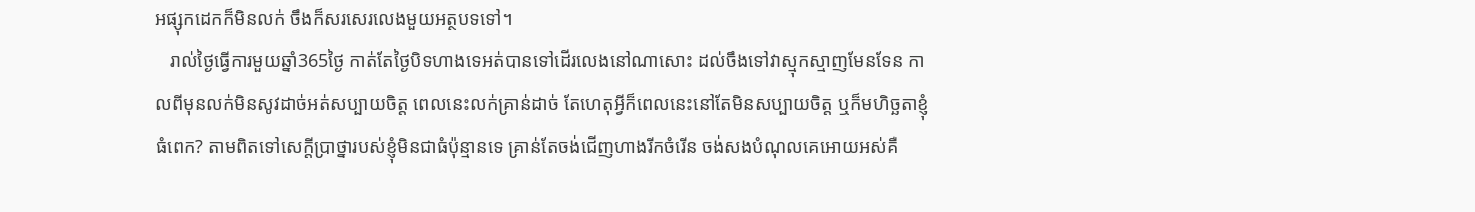អផ្សុកដេកក៏មិនលក់ ចឹងក៏សរសេរលេងមួយអត្ថបទទៅ។
   រាល់ថ្ងៃធ្វើការមួយឆ្នាំ365ថ្ងៃ កាត់តែថ្ងៃបិទហាងទេអត់បានទៅដើរលេងនៅណាសោះ ដល់ចឹងទៅវាស្មុកស្មាញមែនទែន កាលពីមុនលក់មិនសូវដាច់អត់សប្បាយចិត្ត ពេលនេះលក់គ្រាន់ដាច់ តែហេតុអ្វីក៏ពេលនេះនៅតែមិនសប្បាយចិត្ត ឬក៏មហិច្ឆតាខ្ញុំធំពេក? តាមពិតទៅសេក្តីប្រាថ្នារបស់ខ្ញុំមិនជាធំប៉ុន្មានទេ គ្រាន់តែចង់ជើញហាងរីកចំរើន ចង់សងបំណុលគេអោយអស់គឺ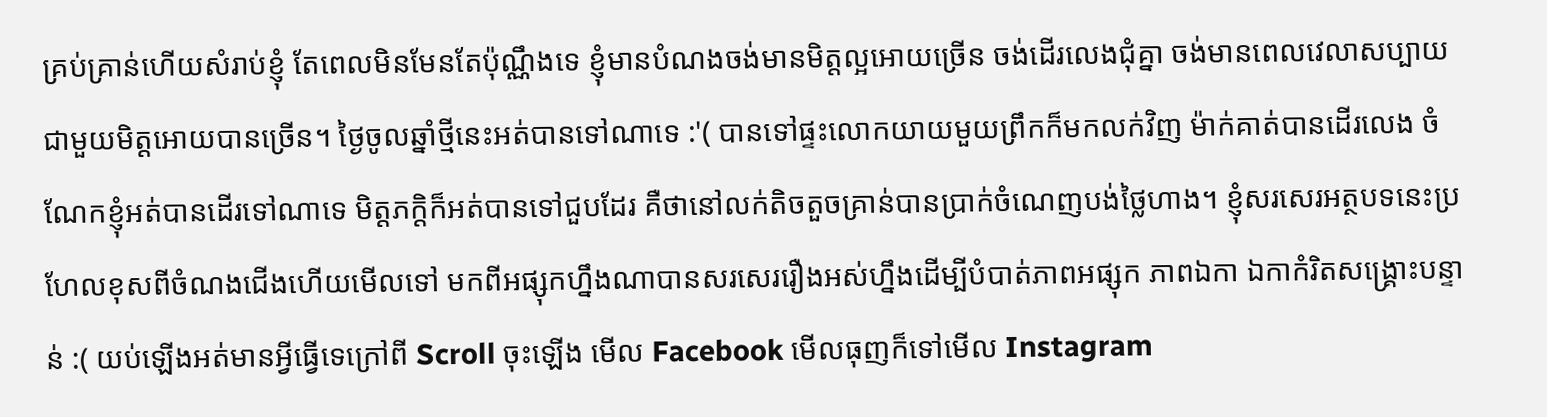គ្រប់គ្រាន់ហើយសំរាប់ខ្ញុំ តែពេលមិនមែនតែប៉ុណ្ណឹងទេ ខ្ញុំមានបំណងចង់មានមិត្តល្អអោយច្រើន ចង់ដើរលេងជុំគ្នា ចង់មានពេលវេលាសប្បាយជាមួយមិត្តអោយបានច្រើន។ ថ្ងៃចូលឆ្នាំថ្មីនេះអត់បានទៅណាទេ :'( បានទៅផ្ទះលោកយាយមួយព្រឹកក៏មកលក់វិញ ម៉ាក់គាត់បានដើរលេង ចំណែកខ្ញុំអត់បានដើរទៅណាទេ មិត្តភក្តិក៏អត់បានទៅជួបដែរ គឺថានៅលក់តិចតួចគ្រាន់បានប្រាក់ចំណេញបង់ថ្លៃហាង។ ខ្ញុំសរសេរអត្ថបទនេះប្រហែលខុសពីចំណងជើងហើយមើលទៅ មកពីអផ្សុកហ្នឹងណាបានសរសេររឿងអស់ហ្នឹងដើម្បីបំបាត់ភាពអផ្សុក ភាពឯកា ឯកាកំរិតសង្គ្រោះបន្ទាន់ :( យប់ឡើងអត់មានអ្វីធ្វើទេក្រៅពី Scroll ចុះឡើង មើល Facebook មើលធុញក៏ទៅមើល Instagram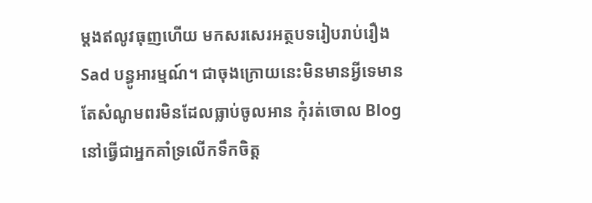ម្តងឥលូវធុញហើយ មកសរសេរអត្ថបទរៀបរាប់រឿង Sad បន្ធូអារម្មណ៍។ ជាចុងក្រោយនេះមិនមានអ្វីទេមានតែសំណូមពរមិនដែលធ្លាប់ចូលអាន កុំរត់ចោល Blog នៅធ្វើជាអ្នកគាំទ្រលើកទឹកចិត្ត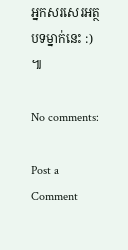អ្នកសរសេរអត្ថបទម្នាក់នេះ :) ៕

No comments:

Post a Comment